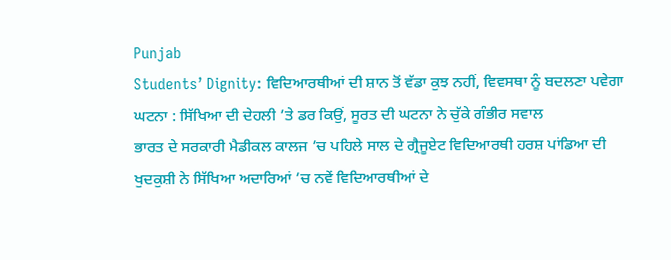Punjab
Students’ Dignity: ਵਿਦਿਆਰਥੀਆਂ ਦੀ ਸ਼ਾਨ ਤੋਂ ਵੱਡਾ ਕੁਝ ਨਹੀਂ, ਵਿਵਸਥਾ ਨੂੰ ਬਦਲਣਾ ਪਵੇਗਾ
ਘਟਨਾ : ਸਿੱਖਿਆ ਦੀ ਦੇਹਲੀ ’ਤੇ ਡਰ ਕਿਉਂ, ਸੂਰਤ ਦੀ ਘਟਨਾ ਨੇ ਚੁੱਕੇ ਗੰਭੀਰ ਸਵਾਲ
ਭਾਰਤ ਦੇ ਸਰਕਾਰੀ ਮੈਡੀਕਲ ਕਾਲਜ ’ਚ ਪਹਿਲੇ ਸਾਲ ਦੇ ਗ੍ਰੈਜੂਏਟ ਵਿਦਿਆਰਥੀ ਹਰਸ਼ ਪਾਂਡਿਆ ਦੀ ਖੁਦਕੁਸ਼ੀ ਨੇ ਸਿੱਖਿਆ ਅਦਾਰਿਆਂ ’ਚ ਨਵੇਂ ਵਿਦਿਆਰਥੀਆਂ ਦੇ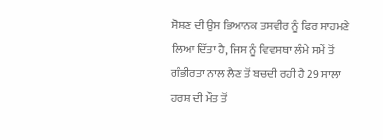ਸੋਸ਼ਣ ਦੀ ਉਸ ਭਿਆਨਕ ਤਸਵੀਰ ਨੂੰ ਫਿਰ ਸਾਹਮਣੇ ਲਿਆ ਦਿੱਤਾ ਹੈ, ਜਿਸ ਨੂੰ ਵਿਵਸਥਾ ਲੰਮੇ ਸਮੇਂ ਤੋਂ ਗੰਭੀਰਤਾ ਨਾਲ ਲੈਣ ਤੋਂ ਬਚਦੀ ਰਹੀ ਹੈ 29 ਸਾਲਾ ਹਰਸ਼ ਦੀ ਮੌਤ ਤੋਂ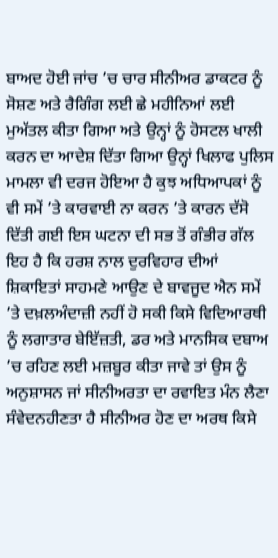ਬਾਅਦ ਹੋਈ ਜਾਂਚ ’ਚ ਚਾਰ ਸੀਨੀਅਰ ਡਾਕਟਰ ਨੂੰ ਸੋਸ਼ਣ ਅਤੇ ਰੈਗਿੰਗ ਲਈ ਛੇ ਮਹੀਨਿਆਂ ਲਈ ਮੁਅੱਤਲ ਕੀਤਾ ਗਿਆ ਅਤੇ ਉਨ੍ਹਾਂ ਨੂੰ ਹੋਸਟਲ ਖਾਲੀ ਕਰਨ ਦਾ ਆਦੇਸ਼ ਦਿੱਤਾ ਗਿਆ ਉਨ੍ਹਾਂ ਖਿਲਾਫ ਪੁਲਿਸ ਮਾਮਲਾ ਵੀ ਦਰਜ ਹੋਇਆ ਹੈ ਕੁਝ ਅਧਿਆਪਕਾਂ ਨੂੰ ਵੀ ਸਮੇਂ ’ਤੇ ਕਾਰਵਾਈ ਨਾ ਕਰਨ ’ਤੇ ਕਾਰਨ ਦੱਸੋ ਦਿੱਤੀ ਗਈ ਇਸ ਘਟਨਾ ਦੀ ਸਭ ਤੋਂ ਗੰਭੀਰ ਗੱਲ ਇਹ ਹੈ ਕਿ ਹਰਸ਼ ਨਾਲ ਦੁਰਵਿਹਾਰ ਦੀਆਂ ਸ਼ਿਕਾਇਤਾਂ ਸਾਹਮਣੇ ਆਉਣ ਦੇ ਬਾਵਜੂਦ ਐਨ ਸਮੇਂ ’ਤੇ ਦਖ਼ਲਅੰਦਾਜ਼ੀ ਨਹੀਂ ਹੋ ਸਕੀ ਕਿਸੇ ਵਿਦਿਆਰਥੀ ਨੂੰ ਲਗਾਤਾਰ ਬੇਇੱਜ਼ਤੀ, ਡਰ ਅਤੇ ਮਾਨਸਿਕ ਦਬਾਅ ’ਚ ਰਹਿਣ ਲਈ ਮਜ਼ਬੂਰ ਕੀਤਾ ਜਾਵੇ ਤਾਂ ਉਸ ਨੂੰ ਅਨੁਸ਼ਾਸਨ ਜਾਂ ਸੀਨੀਅਰਤਾ ਦਾ ਰਵਾਇਤ ਮੰਨ ਲੈਣਾ ਸੰਵੇਦਨਹੀਣਤਾ ਹੈ ਸੀਨੀਅਰ ਹੋਣ ਦਾ ਅਰਥ ਕਿਸੇ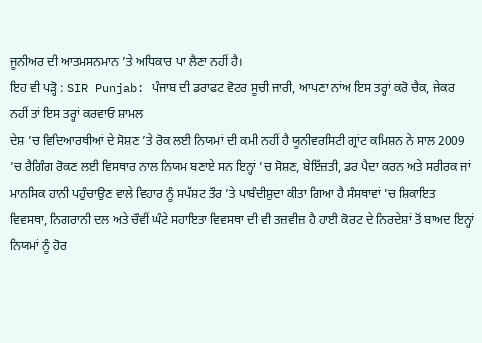ਜੂਨੀਅਰ ਦੀ ਆਤਮਸਨਮਾਨ ’ਤੇ ਅਧਿਕਾਰ ਪਾ ਲੈਣਾ ਨਹੀਂ ਹੈ।
ਇਹ ਵੀ ਪੜ੍ਹੋ : SIR Punjab: ਪੰਜਾਬ ਦੀ ਡਰਾਫਟ ਵੋਟਰ ਸੂਚੀ ਜਾਰੀ, ਆਪਣਾ ਨਾਂਅ ਇਸ ਤਰ੍ਹਾਂ ਕਰੋ ਚੈਕ, ਜੇਕਰ ਨਹੀਂ ਤਾਂ ਇਸ ਤਰ੍ਹਾਂ ਕਰਵਾਓ ਸ਼ਾਮਲ
ਦੇਸ਼ ’ਚ ਵਿਦਿਆਰਥੀਆਂ ਦੇ ਸੋਸ਼ਣ ’ਤੇ ਰੋਕ ਲਈ ਨਿਯਮਾਂ ਦੀ ਕਮੀ ਨਹੀਂ ਹੈ ਯੂਨੀਵਰਸਿਟੀ ਗ੍ਰਾਂਟ ਕਮਿਸ਼ਨ ਨੇ ਸਾਲ 2009 ’ਚ ਰੈਗਿੰਗ ਰੋਕਣ ਲਈ ਵਿਸਥਾਰ ਨਾਲ ਨਿਯਮ ਬਣਾਏ ਸਨ ਇਨ੍ਹਾਂ ’ਚ ਸੋਸ਼ਣ, ਬੇਇੱਜ਼ਤੀ, ਡਰ ਪੈਦਾ ਕਰਨ ਅਤੇ ਸਰੀਰਕ ਜਾਂ ਮਾਨਸਿਕ ਹਾਨੀ ਪਹੁੰਚਾਉਣ ਵਾਲੇ ਵਿਹਾਰ ਨੂੰ ਸਪੱਸ਼ਟ ਤੌਰ ’ਤੇ ਪਾਬੰਦੀਸ਼ੁਦਾ ਕੀਤਾ ਗਿਆ ਹੈ ਸੰਸਥਾਵਾਂ ’ਚ ਸ਼ਿਕਾਇਤ ਵਿਵਸਥਾ, ਨਿਗਰਾਨੀ ਦਲ ਅਤੇ ਚੌਵੀਂ ਘੰਟੇ ਸਹਾਇਤਾ ਵਿਵਸਥਾ ਦੀ ਵੀ ਤਜ਼ਵੀਜ਼ ਹੈ ਹਾਈ ਕੋਰਟ ਦੇ ਨਿਰਦੇਸ਼ਾਂ ਤੋਂ ਬਾਅਦ ਇਨ੍ਹਾਂ ਨਿਯਮਾਂ ਨੂੰ ਹੋਰ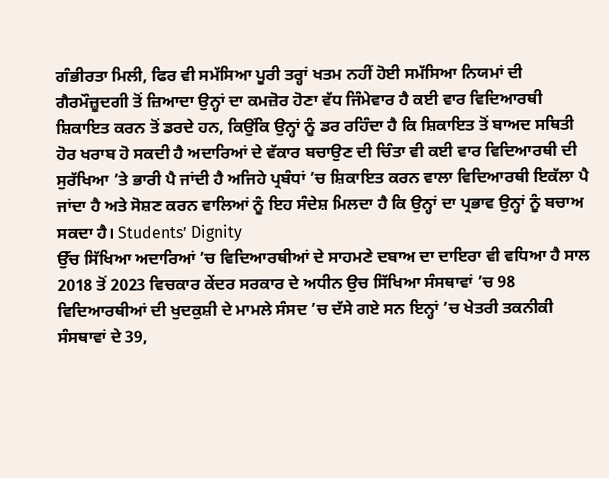ਗੰਭੀਰਤਾ ਮਿਲੀ, ਫਿਰ ਵੀ ਸਮੱਸਿਆ ਪੂਰੀ ਤਰ੍ਹਾਂ ਖਤਮ ਨਹੀਂ ਹੋਈ ਸਮੱਸਿਆ ਨਿਯਮਾਂ ਦੀ ਗੈਰਮੌਜ਼ੂਦਗੀ ਤੋਂ ਜ਼ਿਆਦਾ ਉਨ੍ਹਾਂ ਦਾ ਕਮਜ਼ੋਰ ਹੋਣਾ ਵੱਧ ਜਿੰਮੇਵਾਰ ਹੈ ਕਈ ਵਾਰ ਵਿਦਿਆਰਥੀ ਸ਼ਿਕਾਇਤ ਕਰਨ ਤੋਂ ਡਰਦੇ ਹਨ, ਕਿਉਂਕਿ ਉਨ੍ਹਾਂ ਨੂੰ ਡਰ ਰਹਿੰਦਾ ਹੈ ਕਿ ਸ਼ਿਕਾਇਤ ਤੋਂ ਬਾਅਦ ਸਥਿਤੀ ਹੋਰ ਖਰਾਬ ਹੋ ਸਕਦੀ ਹੈ ਅਦਾਰਿਆਂ ਦੇ ਵੱਕਾਰ ਬਚਾਉਣ ਦੀ ਚਿੰਤਾ ਵੀ ਕਈ ਵਾਰ ਵਿਦਿਆਰਥੀ ਦੀ ਸੁਰੱਖਿਆ ’ਤੇ ਭਾਰੀ ਪੈ ਜਾਂਦੀ ਹੈ ਅਜਿਹੇ ਪ੍ਰਬੰਧਾਂ ’ਚ ਸ਼ਿਕਾਇਤ ਕਰਨ ਵਾਲਾ ਵਿਦਿਆਰਥੀ ਇਕੱਲਾ ਪੈ ਜਾਂਦਾ ਹੈ ਅਤੇ ਸੋਸ਼ਣ ਕਰਨ ਵਾਲਿਆਂ ਨੂੰ ਇਹ ਸੰਦੇਸ਼ ਮਿਲਦਾ ਹੈ ਕਿ ਉਨ੍ਹਾਂ ਦਾ ਪ੍ਰਭਾਵ ਉਨ੍ਹਾਂ ਨੂੰ ਬਚਾਅ ਸਕਦਾ ਹੈ। Students’ Dignity
ਉੱਚ ਸਿੱਖਿਆ ਅਦਾਰਿਆਂ ’ਚ ਵਿਦਿਆਰਥੀਆਂ ਦੇ ਸਾਹਮਣੇ ਦਬਾਅ ਦਾ ਦਾਇਰਾ ਵੀ ਵਧਿਆ ਹੈ ਸਾਲ 2018 ਤੋਂ 2023 ਵਿਚਕਾਰ ਕੇਂਦਰ ਸਰਕਾਰ ਦੇ ਅਧੀਨ ਉਚ ਸਿੱਖਿਆ ਸੰਸਥਾਵਾਂ ’ਚ 98 ਵਿਦਿਆਰਥੀਆਂ ਦੀ ਖੁਦਕੁਸ਼ੀ ਦੇ ਮਾਮਲੇ ਸੰਸਦ ’ਚ ਦੱਸੇ ਗਏ ਸਨ ਇਨ੍ਹਾਂ ’ਚ ਖੇਤਰੀ ਤਕਨੀਕੀ ਸੰਸਥਾਵਾਂ ਦੇ 39,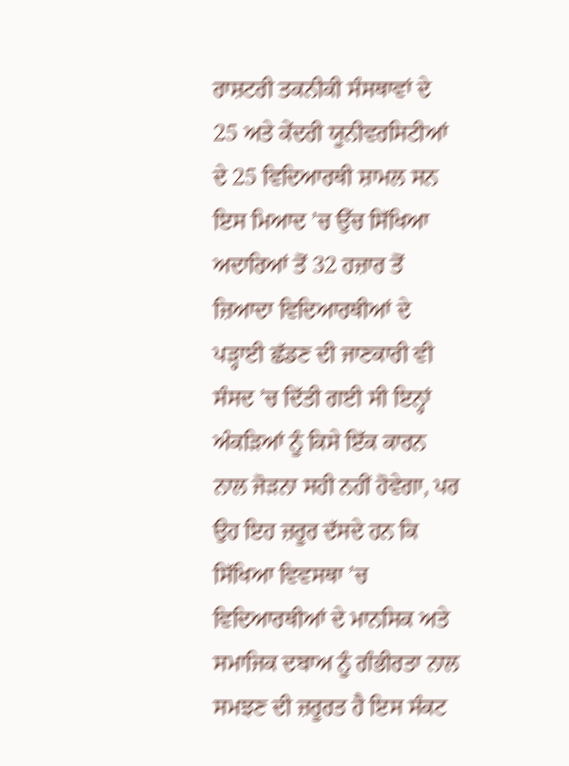ਰਾਸ਼ਟਰੀ ਤਕਨੀਕੀ ਸੰਸਥਾਵਾਂ ਦੇ 25 ਅਤੇ ਕੇਂਦਰੀ ਯੂਨੀਵਰਸਿਟੀਆਂ ਦੇ 25 ਵਿਦਿਆਰਥੀ ਸ਼ਾਮਲ ਸਨ ਇਸ ਮਿਆਦ ’ਚ ਉੱਚ ਸਿੱਖਿਆ ਅਦਾਰਿਆਂ ਤੋਂ 32 ਹਜ਼ਾਰ ਤੋਂ ਜ਼ਿਆਦਾ ਵਿਦਿਆਰਥੀਆਂ ਦੇ ਪੜ੍ਹਾਈ ਛੱਡਣ ਦੀ ਜਾਣਕਾਰੀ ਵੀ ਸੰਸਦ ’ਚ ਦਿੱਤੀ ਗਈ ਸੀ ਇਨ੍ਹਾਂ ਅੰਕੜਿਆਂ ਨੂੰ ਕਿਸੇ ਇੱਕ ਕਾਰਨ ਨਾਲ ਜੋੜਨਾ ਸਹੀ ਨਹੀਂ ਹੋਵੇਗਾ, ਪਰ ਉਹ ਇਹ ਜ਼ਰੂਰ ਦੱਸਦੇ ਹਨ ਕਿ ਸਿੱਖਿਆ ਵਿਵਸਥਾ ’ਚ ਵਿਦਿਆਰਥੀਆਂ ਦੇ ਮਾਨਸਿਕ ਅਤੇ ਸਮਾਜਿਕ ਦਬਾਅ ਨੂੰ ਗੰਭੀਰਤਾ ਨਾਲ ਸਮਝਣ ਦੀ ਜ਼ਰੂਰਤ ਹੈ ਇਸ ਸੰਕਟ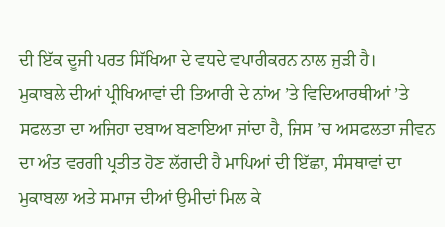ਦੀ ਇੱਕ ਦੂਜੀ ਪਰਤ ਸਿੱਖਿਆ ਦੇ ਵਧਦੇ ਵਪਾਰੀਕਰਨ ਨਾਲ ਜੁੜੀ ਹੈ।
ਮੁਕਾਬਲੇ ਦੀਆਂ ਪ੍ਰੀਖਿਆਵਾਂ ਦੀ ਤਿਆਰੀ ਦੇ ਨਾਂਅ ’ਤੇ ਵਿਦਿਆਰਥੀਆਂ ’ਤੇ ਸਫਲਤਾ ਦਾ ਅਜਿਹਾ ਦਬਾਅ ਬਣਾਇਆ ਜਾਂਦਾ ਹੈ, ਜਿਸ ’ਚ ਅਸਫਲਤਾ ਜੀਵਨ ਦਾ ਅੰਤ ਵਰਗੀ ਪ੍ਰਤੀਤ ਹੋਣ ਲੱਗਦੀ ਹੈ ਮਾਪਿਆਂ ਦੀ ਇੱਛਾ, ਸੰਸਥਾਵਾਂ ਦਾ ਮੁਕਾਬਲਾ ਅਤੇ ਸਮਾਜ ਦੀਆਂ ਉਮੀਦਾਂ ਮਿਲ ਕੇ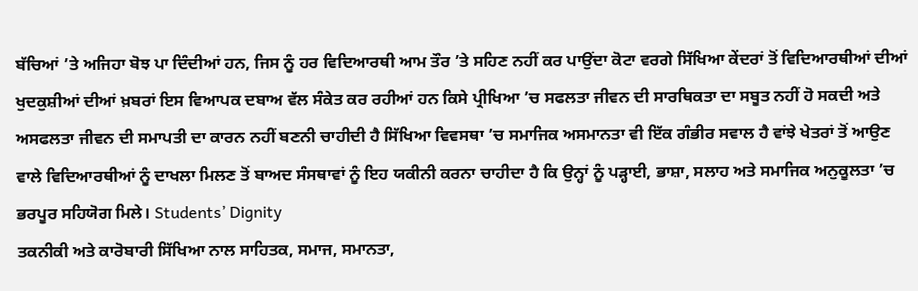ਬੱਚਿਆਂ ’ਤੇ ਅਜਿਹਾ ਬੋਝ ਪਾ ਦਿੰਦੀਆਂ ਹਨ, ਜਿਸ ਨੂੰ ਹਰ ਵਿਦਿਆਰਥੀ ਆਮ ਤੌਰ ’ਤੇ ਸਹਿਣ ਨਹੀਂ ਕਰ ਪਾਉਂਦਾ ਕੋਟਾ ਵਰਗੇ ਸਿੱਖਿਆ ਕੇਂਦਰਾਂ ਤੋਂ ਵਿਦਿਆਰਥੀਆਂ ਦੀਆਂ ਖੁਦਕੁਸ਼ੀਆਂ ਦੀਆਂ ਖ਼ਬਰਾਂ ਇਸ ਵਿਆਪਕ ਦਬਾਅ ਵੱਲ ਸੰਕੇਤ ਕਰ ਰਹੀਆਂ ਹਨ ਕਿਸੇ ਪ੍ਰੀਖਿਆ ’ਚ ਸਫਲਤਾ ਜੀਵਨ ਦੀ ਸਾਰਥਿਕਤਾ ਦਾ ਸਬੂਤ ਨਹੀਂ ਹੋ ਸਕਦੀ ਅਤੇ ਅਸਫਲਤਾ ਜੀਵਨ ਦੀ ਸਮਾਪਤੀ ਦਾ ਕਾਰਨ ਨਹੀਂ ਬਣਨੀ ਚਾਹੀਦੀ ਹੈ ਸਿੱਖਿਆ ਵਿਵਸਥਾ ’ਚ ਸਮਾਜਿਕ ਅਸਮਾਨਤਾ ਵੀ ਇੱਕ ਗੰਭੀਰ ਸਵਾਲ ਹੈ ਵਾਂਝੇ ਖੇਤਰਾਂ ਤੋਂ ਆਉਣ ਵਾਲੇ ਵਿਦਿਆਰਥੀਆਂ ਨੂੰ ਦਾਖਲਾ ਮਿਲਣ ਤੋਂ ਬਾਅਦ ਸੰਸਥਾਵਾਂ ਨੂੰ ਇਹ ਯਕੀਨੀ ਕਰਨਾ ਚਾਹੀਦਾ ਹੈ ਕਿ ਉਨ੍ਹਾਂ ਨੂੰ ਪੜ੍ਹਾਈ, ਭਾਸ਼ਾ, ਸਲਾਹ ਅਤੇ ਸਮਾਜਿਕ ਅਨੁਕੂਲਤਾ ’ਚ ਭਰਪੂਰ ਸਹਿਯੋਗ ਮਿਲੇ। Students’ Dignity
ਤਕਨੀਕੀ ਅਤੇ ਕਾਰੋਬਾਰੀ ਸਿੱਖਿਆ ਨਾਲ ਸਾਹਿਤਕ, ਸਮਾਜ, ਸਮਾਨਤਾ,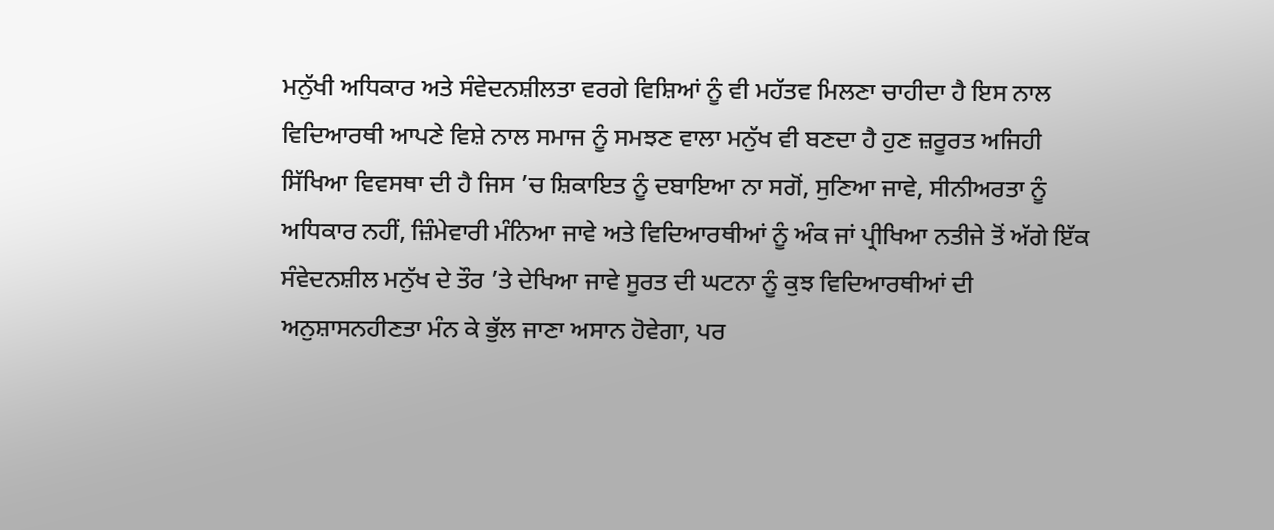ਮਨੁੱਖੀ ਅਧਿਕਾਰ ਅਤੇ ਸੰਵੇਦਨਸ਼ੀਲਤਾ ਵਰਗੇ ਵਿਸ਼ਿਆਂ ਨੂੰ ਵੀ ਮਹੱਤਵ ਮਿਲਣਾ ਚਾਹੀਦਾ ਹੈ ਇਸ ਨਾਲ ਵਿਦਿਆਰਥੀ ਆਪਣੇ ਵਿਸ਼ੇ ਨਾਲ ਸਮਾਜ ਨੂੰ ਸਮਝਣ ਵਾਲਾ ਮਨੁੱਖ ਵੀ ਬਣਦਾ ਹੈ ਹੁਣ ਜ਼ਰੂਰਤ ਅਜਿਹੀ ਸਿੱਖਿਆ ਵਿਵਸਥਾ ਦੀ ਹੈ ਜਿਸ ’ਚ ਸ਼ਿਕਾਇਤ ਨੂੰ ਦਬਾਇਆ ਨਾ ਸਗੋਂ, ਸੁਣਿਆ ਜਾਵੇ, ਸੀਨੀਅਰਤਾ ਨੂੰ ਅਧਿਕਾਰ ਨਹੀਂ, ਜ਼ਿੰਮੇਵਾਰੀ ਮੰਨਿਆ ਜਾਵੇ ਅਤੇ ਵਿਦਿਆਰਥੀਆਂ ਨੂੰ ਅੰਕ ਜਾਂ ਪ੍ਰੀਖਿਆ ਨਤੀਜੇ ਤੋਂ ਅੱਗੇ ਇੱਕ ਸੰਵੇਦਨਸ਼ੀਲ ਮਨੁੱਖ ਦੇ ਤੌਰ ’ਤੇ ਦੇਖਿਆ ਜਾਵੇ ਸੂਰਤ ਦੀ ਘਟਨਾ ਨੂੰ ਕੁਝ ਵਿਦਿਆਰਥੀਆਂ ਦੀ ਅਨੁਸ਼ਾਸਨਹੀਣਤਾ ਮੰਨ ਕੇ ਭੁੱਲ ਜਾਣਾ ਅਸਾਨ ਹੋਵੇਗਾ, ਪਰ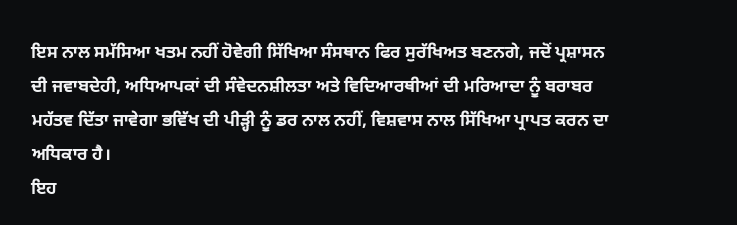ਇਸ ਨਾਲ ਸਮੱਸਿਆ ਖਤਮ ਨਹੀਂ ਹੋਵੇਗੀ ਸਿੱਖਿਆ ਸੰਸਥਾਨ ਫਿਰ ਸੁਰੱਖਿਅਤ ਬਣਨਗੇ, ਜਦੋਂ ਪ੍ਰਸ਼ਾਸਨ ਦੀ ਜਵਾਬਦੇਹੀ, ਅਧਿਆਪਕਾਂ ਦੀ ਸੰਵੇਦਨਸ਼ੀਲਤਾ ਅਤੇ ਵਿਦਿਆਰਥੀਆਂ ਦੀ ਮਰਿਆਦਾ ਨੂੰ ਬਰਾਬਰ ਮਹੱਤਵ ਦਿੱਤਾ ਜਾਵੇਗਾ ਭਵਿੱਖ ਦੀ ਪੀੜ੍ਹੀ ਨੂੰ ਡਰ ਨਾਲ ਨਹੀਂ, ਵਿਸ਼ਵਾਸ ਨਾਲ ਸਿੱਖਿਆ ਪ੍ਰਾਪਤ ਕਰਨ ਦਾ ਅਧਿਕਾਰ ਹੈ।
ਇਹ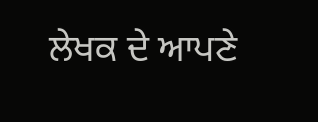ਲੇਖਕ ਦੇ ਆਪਣੇ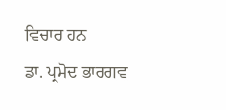ਵਿਚਾਰ ਹਨ
ਡਾ. ਪ੍ਰਮੋਦ ਭਾਰਗਵ